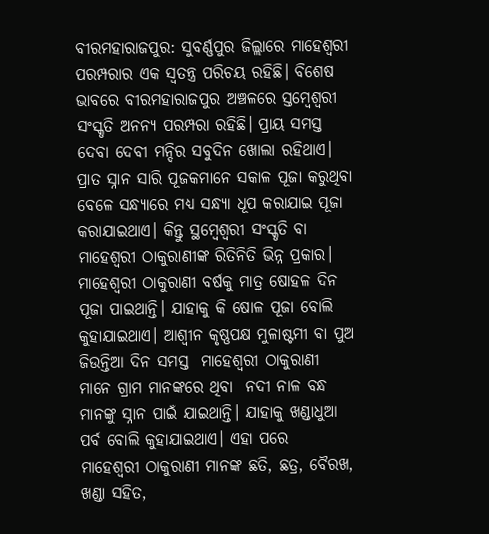ବୀରମହାରାଜପୁର: ସୁବର୍ଣ୍ଣପୁର ଜିଲ୍ଲାରେ ମାହେଶ୍ୱରୀ ପରମ୍ପରାର ଏକ ସ୍ବତନ୍ତ୍ର ପରିଚୟ ରହିଛି। ବିଶେଷ ଭାବରେ ବୀରମହାରାଜପୁର ଅଞ୍ଚଳରେ ସ୍ତମ୍ବେଶ୍ବରୀ ସଂସ୍କୃତି ଅନନ୍ୟ ପରମ୍ପରା ରହିଛି। ପ୍ରାୟ ସମସ୍ତ ଦେବା ଦେବୀ ମନ୍ଦିର ସବୁଦିନ ଖୋଲା ରହିଥାଏ। ପ୍ରାତ ସ୍ନାନ ସାରି ପୂଜକମାନେ ସକାଳ ପୂଜା କରୁଥିବା ବେଳେ ସନ୍ଧ୍ୟାରେ ମଧ୍ୟ ସନ୍ଧ୍ୟା ଧୂପ କରାଯାଇ ପୂଜା କରାଯାଇଥାଏ। କିନ୍ତୁ ସ୍ଥମ୍ଵେଶ୍ବରୀ ସଂସ୍କୃତି ବା ମାହେଶ୍ୱରୀ ଠାକୁରାଣୀଙ୍କ ରିତିନିତି ଭିନ୍ନ ପ୍ରକାର। ମାହେଶ୍ଵରୀ ଠାକୁରାଣୀ ବର୍ଷକୁ ମାତ୍ର ଷୋହଳ ଦିନ ପୂଜା ପାଇଥାନ୍ତି। ଯାହାକୁ କି ଷୋଳ ପୂଜା ବୋଲି କୁହାଯାଇଥାଏ। ଆଶ୍ବୀନ କୃଷ୍ଣପକ୍ଷ ମୁଳାଷ୍ଟମୀ ବା ପୁଅ ଜିଉନ୍ତିଆ ଦିନ ସମସ୍ତ  ମାହେଶ୍ୱରୀ ଠାକୁରାଣୀ ମାନେ ଗ୍ରାମ ମାନଙ୍କରେ ଥିବା  ନଦୀ ନାଳ ବନ୍ଧ ମାନଙ୍କୁ ସ୍ନାନ ପାଇଁ ଯାଇଥାନ୍ତି। ଯାହାକୁ ଖଣ୍ଡାଧୁଆ ପର୍ବ ବୋଲି କୁହାଯାଇଥାଏ। ଏହା ପରେ  ମାହେଶ୍ୱରୀ ଠାକୁରାଣୀ ମାନଙ୍କ ଛତି, ଛତ୍ର, ବୈରଖ, ଖଣ୍ଡା ସହିତ,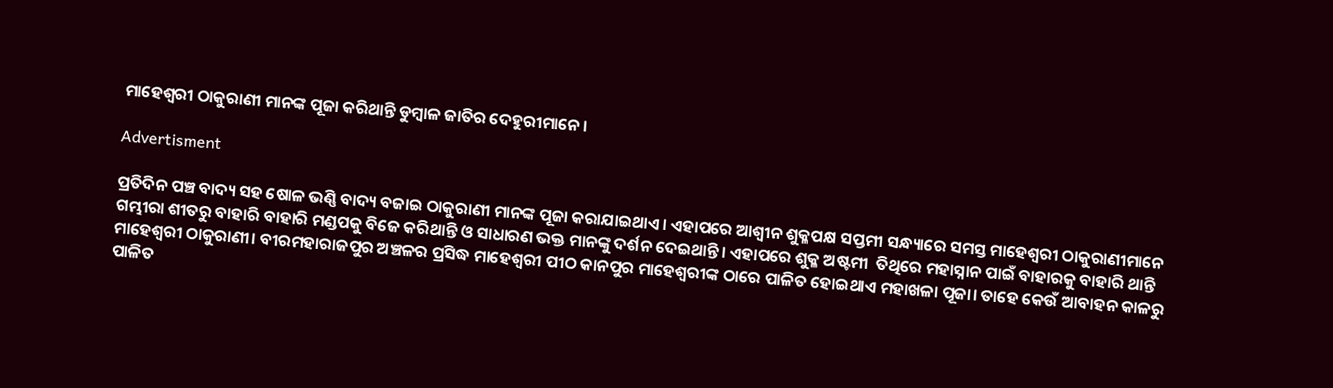ମାହେଶ୍ୱରୀ ଠାକୁରାଣୀ ମାନଙ୍କ ପୂଜା କରିଥାନ୍ତି ଡୁମ୍ବାଳ ଜାତିର ଦେହୁରୀମାନେ।

Advertisment

ପ୍ରତିଦିନ ପଞ୍ଚ ବାଦ୍ୟ ସହ ଷୋଳ ଭଣ୍ଣି ବାଦ୍ୟ ବଜାଇ ଠାକୁରାଣୀ ମାନଙ୍କ ପୂଜା କରାଯାଇଥାଏ। ଏହାପରେ ଆଶ୍ବୀନ ଶୁକ୍ଳପକ୍ଷ ସପ୍ତମୀ ସନ୍ଧ୍ୟାରେ ସମସ୍ତ ମାହେଶ୍ୱରୀ ଠାକୁରାଣୀମାନେ ଗମ୍ଭୀରା ଶୀତରୁ ବାହାରି ବାହାରି ମଣ୍ଡପକୁ ବିଜେ କରିଥାନ୍ତି ଓ ସାଧାରଣ ଭକ୍ତ ମାନଙ୍କୁ ଦର୍ଶନ ଦେଇଥାନ୍ତି। ଏହାପରେ ଶୁକ୍ଳ ଅଷ୍ଟମୀ  ତିଥିରେ ମହାସ୍ନାନ ପାଇଁ ବାହାରକୁ ବାହାରି ଥାନ୍ତି ମାହେଶ୍ୱରୀ ଠାକୁରାଣୀ। ବୀରମହାରାଜପୁର ଅଞ୍ଚଳର ପ୍ରସିଦ୍ଧ ମାହେଶ୍ୱରୀ ପୀଠ କାନପୁର ମାହେଶ୍ୱରୀଙ୍କ ଠାରେ ପାଳିତ ହୋଇଥାଏ ମହାଖଳା ପୂଜା। ତାହେ କେଉଁ ଆବାହନ କାଳରୁ ପାଳିତ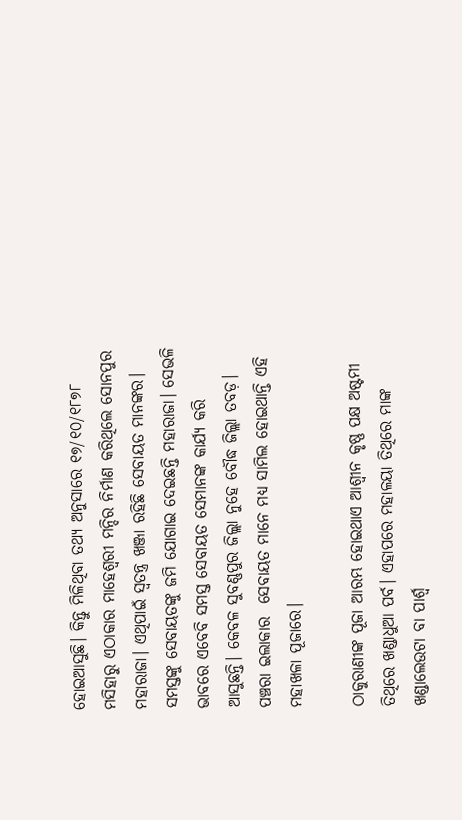ହୋଇଆସୁଛି। କିନ୍ତୁ ମିଳିଥିବା ତଥ୍ୟ ଅନୁସାରେ ୧୭/୧୦/୧୮୭୮ ମସିହାରୁ ଏଠାକାର ମାହେଶ୍ବରୀ ମନ୍ଦିର ନିର୍ମାଣ କରିଥିଲେ ସୋନପୁର ମହାରାଜା। ଏଥିପାଇଁ ସ୍ବତନ୍ତ୍ର ଖଞ୍ଜା ରହିଛି ସେବାୟତ ମାନଙ୍କର। ସମସ୍ତଙ୍କୁ ସେବାୟତଙ୍କୁ ଜମି ଯୋଗାଇ ଦେଇଛନ୍ତି ମହାରାଜା। ସେଭଳି ଭାବରେ ଏବେବି ସମସ୍ତ ସେବାୟତ ସେମାନଙ୍କ କାର୍ଯ୍ୟ କରି ଆସୁଛନ୍ତି। କେବଳ ସୁବଣ୍ଣପୁର ଜିଲ୍ଲା ନୁହେ ବୌଦ୍ଧ ଜିଲ୍ଲା ତବଡ଼। ପଞ୍ଚରା ଇଲାକାର  ସେବାୟତ ମାନେ ମଧ୍ୟ ସାମିଲ ହୋଇଥାନ୍ତି ଏହି ମହାଖଳା ପୂଜାରେ।

ଠାକୁରାଣୀଙ୍କ ପୂଜା ଆରମ୍ଭ ହୋଇଥାଏ ଆଶ୍ବୀନ କୃଷ୍ଣ ପକ୍ଷ ଅଷ୍ଟମୀ ତିଥିରେ ଖଣ୍ଡାଧୁଆ ପର୍ବ। ଏହାପରେ ମହାଳୟା ତିଥିରେ ମାଙ୍କ ଖଣ୍ଡାଲେଉଟା ବା ପାର୍ଶ୍ଵ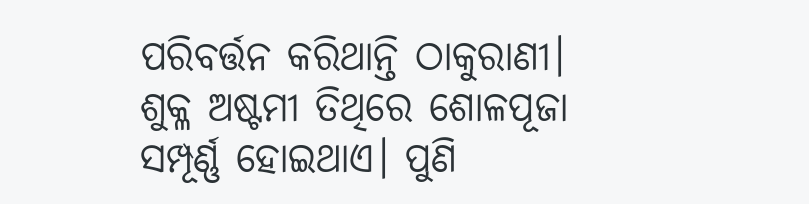ପରିବର୍ତ୍ତନ କରିଥାନ୍ତି ଠାକୁରାଣୀ। ଶୁକ୍ଳ ଅଷ୍ଟମୀ ତିଥିରେ ଶୋଳପୂଜା ସମ୍ପୂର୍ଣ୍ଣ ହୋଇଥାଏ। ପୁଣି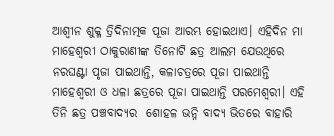ଆଶ୍ବୀନ ଶୁକ୍ଳ ତ୍ରିଦିନାତ୍ମକ ପୂଜା ଆରମ୍ଭ ହୋଇଥାଏ। ଏହିଦିନ ମା ମାହେଶ୍ବରୀ ଠାକୁରାଣୀଙ୍କ ତିନୋଟି ଛତ୍ର ଆଲମ ଯେଉଥିରେ ନରଘଣ୍ଟା ପୃଜା ପାଇଥାନ୍ତି, କଳାଚତ୍ରରେ ପୂଜା ପାଇଥାନ୍ତି ମାହେଶ୍ବରୀ ଓ ଧଳା ଛତ୍ରରେ ପୂଜା ପାଇଥାନ୍ତି ପରମେଶ୍ବରୀ। ଏହି ତିନି ଛତ୍ର ପଞ୍ଚବାଦ୍ୟର  ଶୋହଳ ଭନ୍ନି ବାଦ୍ୟ ଭିତରେ ବାହାରି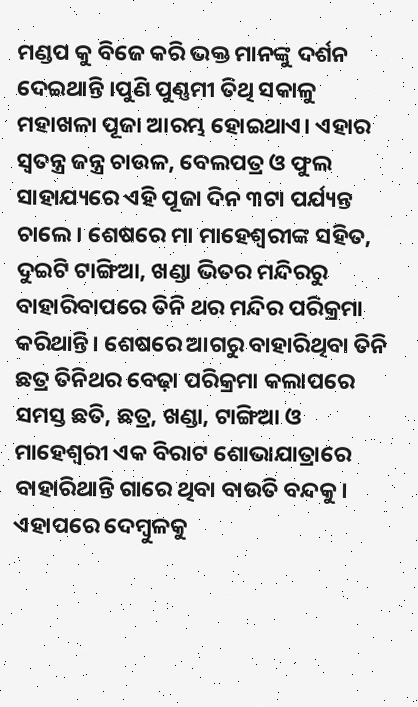ମଣ୍ଡପ କୁ ବିଜେ କରି ଭକ୍ତ ମାନଙ୍କୁ ଦର୍ଶନ ଦେଇଥାନ୍ତି ।ପୁଣି ପୁଣ୍ଣମୀ ତିଥି ସକାଳୁ ମହାଖଳା ପୂଜା ଆରମ୍ଭ ହୋଇଥାଏ। ଏହାର ସ୍ବତନ୍ତ୍ର ଜନ୍ତ୍ର ଚାଉଳ, ବେଲପତ୍ର ଓ ଫୁଲ ସାହାଯ୍ୟରେ ଏହି ପୂଜା ଦିନ ୩ଟା ପର୍ଯ୍ୟନ୍ତ ଚାଲେ। ଶେଷରେ ମା ମାହେଶ୍ବରୀଙ୍କ ସହିତ, ଦୁଇଟି ଟାଙ୍ଗିଆ, ଖଣ୍ଡା ଭିତର ମନ୍ଦିରରୁ ବାହାରିବାପରେ ତିନି ଥର ମନ୍ଦିର ପରିକ୍ରମା କରିଥାନ୍ତି। ଶେଷରେ ଆଗରୁ ବାହାରିଥିବା ତିନି ଛତ୍ର ତିନିଥର ବେଢ଼ା ପରିକ୍ରମା କଲାପରେ ସମସ୍ତ ଛତି, ଛତ୍ର, ଖଣ୍ଡା, ଟାଙ୍ଗିଆ ଓ ମାହେଶ୍ବରୀ ଏକ ବିରାଟ ଶୋଭାଯାତ୍ରାରେ ବାହାରିଥାନ୍ତି ଗାରେ ଥିବା ବାଉତି ବନ୍ଦକୁ। ଏହାପରେ ଦେମ୍ବୁଳକୁ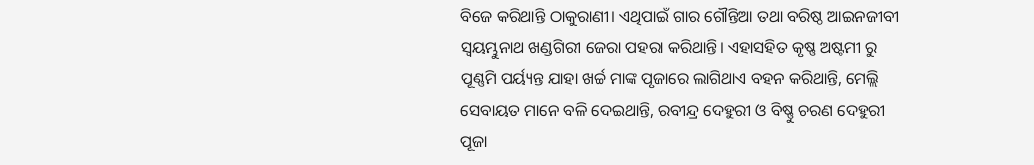ବିଜେ କରିଥାନ୍ତି ଠାକୁରାଣୀ। ଏଥିପାଇଁ ଗାର ଗୌନ୍ତିଆ ତଥା ବରିଷ୍ଠ ଆଇନଜୀବୀ ସ୍ବୟମ୍ଭୁନାଥ ଖଣ୍ଡଗିରୀ ଜେରା ପହରା କରିଥାନ୍ତି। ଏହାସହିତ କୃଷ୍ଣ ଅଷ୍ଟମୀ ରୁ ପୂଣ୍ଣମି ପର୍ୟ୍ୟନ୍ତ ଯାହା ଖର୍ଚ୍ଚ ମାଙ୍କ ପୃଜାରେ ଲାଗିଥାଏ ବହନ କରିଥାନ୍ତି, ମେଲ୍ଲି ସେବାୟତ ମାନେ ବଳି ଦେଇଥାନ୍ତି, ରବୀନ୍ଦ୍ର ଦେହୁରୀ ଓ ବିଷ୍ଣୁ ଚରଣ ଦେହୁରୀ ପୂଜା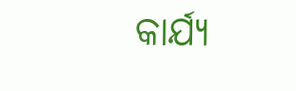କାର୍ଯ୍ୟ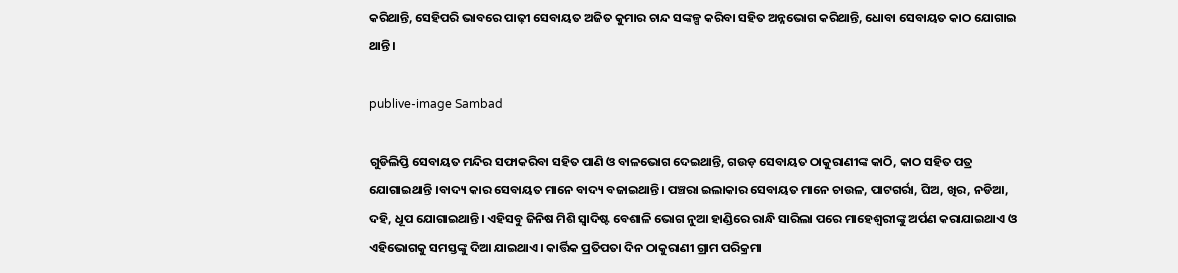କରିଥାନ୍ତି, ସେହିପରି ଭାବରେ ପାଢ଼ୀ ସେବାୟତ ଅଜିତ କୁମାର ଚାନ୍ଦ ସଙ୍କଳ୍ପ କରିବା ସହିତ ଅନ୍ନଭୋଗ କରିଥାନ୍ତି, ଧୋବା ସେବାୟତ କାଠ ଯୋଗାଇ ଥାନ୍ତି।

publive-image Sambad

ଗୁଡିଲିପ୍ତି ସେବାୟତ ମନ୍ଦିର ସଫାକରିବା ସହିତ ପାଣି ଓ ବାଳଭୋଗ ଦେଇଥାନ୍ତି, ଗଉଡ଼ ସେବାୟତ ଠାକୁରାଣୀଙ୍କ କାଠି, କାଠ ସହିତ ପତ୍ର ଯୋଗାଇଥାନ୍ତି ।ବାଦ୍ୟ କାର ସେବାୟତ ମାନେ ବାଦ୍ୟ ବଜାଇଥାନ୍ତି। ପଞ୍ଚରା ଇଲାକାର ସେବାୟତ ମାନେ ଚାଉଳ, ପାଟଗର୍ରା, ଘିଅ, ଖିର, ନଡିଆ, ଦହି, ଧୂପ ଯୋଗାଇଥାନ୍ତି। ଏହିସବୁ ଜିନିଷ ମିଶି ସ୍ବାଦିଷ୍ଟ ବେଶାଳି ଭୋଗ ନୁଆ ହାଣ୍ଡିରେ ରାନ୍ଧି ସାରିଲା ପରେ ମାହେଶ୍ବରୀଙ୍କୁ ଅର୍ପଣ କରାଯାଇଥାଏ ଓ ଏହିଭୋଗକୁ ସମସ୍ତଙ୍କୁ ଦିଆ ଯାଇଥାଏ। କାର୍ତ୍ତିକ ପ୍ରତିପତା ଦିନ ଠାକୁରାଣୀ ଗ୍ରାମ ପରିକ୍ରମା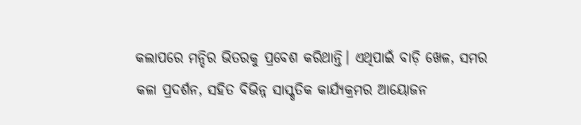କଲାପରେ ମନ୍ଦିର ଭିତରକୁ ପ୍ରବେଶ କରିଥାନ୍ତି। ଏଥିପାଇଁ ବାଡ଼ି ଖେଳ, ସମର କଳା ପ୍ରଦର୍ଶନ, ସହିତ ବିଭିନ୍ନ ସାସ୍କୃତିକ କାର୍ଯ୍ୟକ୍ରମର ଆୟୋଜନ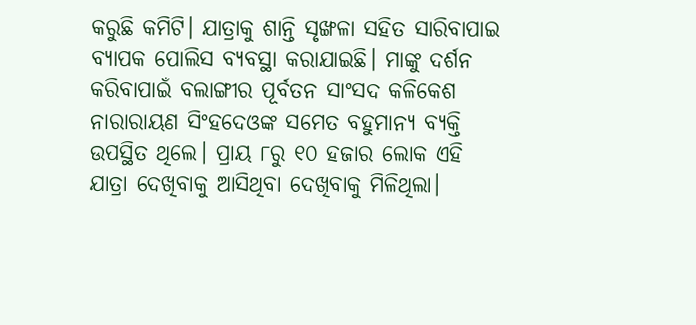କରୁଛି କମିଟି। ଯାତ୍ରାକୁ ଶାନ୍ତି ସୃଙ୍ଖଳା ସହିତ ସାରିବାପାଇ ବ୍ୟାପକ ପୋଲିସ ବ୍ୟବସ୍ଥା କରାଯାଇଛି। ମାଙ୍କୁ ଦର୍ଶନ କରିବାପାଇଁ ବଲାଙ୍ଗୀର ପୂର୍ବତନ ସାଂସଦ କଳିକେଶ ନାରାରାୟଣ ସିଂହଦେଓଙ୍କ ସମେତ ବହୁମାନ୍ୟ ବ୍ୟକ୍ତି ଉପସ୍ଥିତ ଥିଲେ। ପ୍ରାୟ ୮ରୁ ୧୦ ହଜାର ଲୋକ ଏହି ଯାତ୍ରା ଦେଖିବାକୁ ଆସିଥିବା ଦେଖିବାକୁ ମିଳିଥିଲା।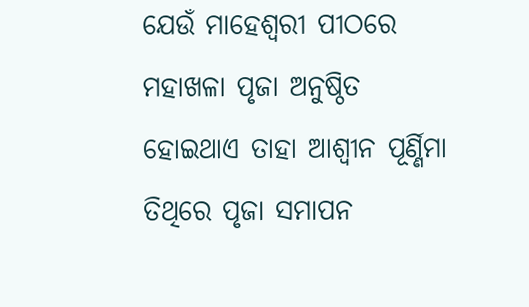ଯେଉଁ ମାହେଶ୍ୱରୀ ପୀଠରେ ମହାଖଳା ପୃଜା ଅନୁଷ୍ଠିତ ହୋଇଥାଏ ତାହା ଆଶ୍ବୀନ ପୂର୍ଣ୍ଣିମା ତିଥିରେ ପୃଜା ସମାପନ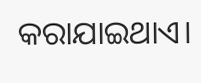କରାଯାଇଥାଏ।